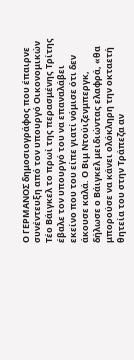Ο ΓΕΡΜΑΝΟΣ δημοσιογράφος που έπαιρνε συνέντευξη από τον υπουργό Οικονομικών Τέο Βάιγκελ το πρωί της περασμένης Τρίτης έβαλε τον υπουργό του να επαναλάβει εκείνο που του είπε γιατί νόμισε ότι δεν άκουσε καλά. Ο Βιμ Ντούιζενμπεργκ, δήλωσε ο Βάιγκελ μειδιώντας ελαφρά, «θα μπορούσε να κάνει ολόκληρη την οκταετή θητεία του στην Τράπεζα αν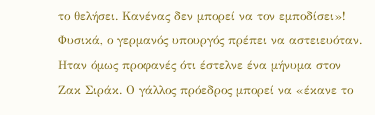το θελήσει. Κανένας δεν μπορεί να τον εμποδίσει»!
Φυσικά, ο γερμανός υπουργός πρέπει να αστειευόταν. Ηταν όμως προφανές ότι έστελνε ένα μήνυμα στον Ζακ Σιράκ. Ο γάλλος πρόεδρος μπορεί να «έκανε το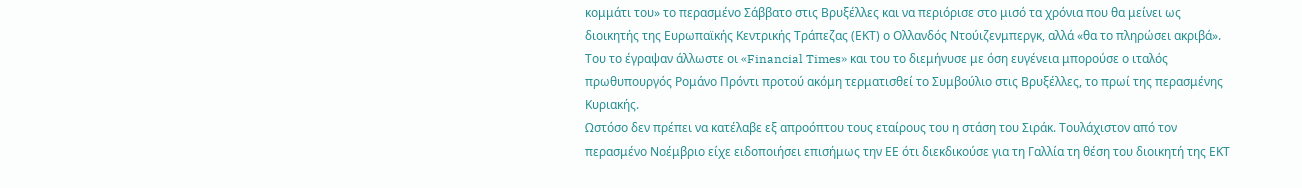κομμάτι του» το περασμένο Σάββατο στις Βρυξέλλες και να περιόρισε στο μισό τα χρόνια που θα μείνει ως διοικητής της Ευρωπαϊκής Κεντρικής Τράπεζας (ΕΚΤ) ο Ολλανδός Ντούιζενμπεργκ, αλλά «θα το πληρώσει ακριβά». Του το έγραψαν άλλωστε οι «Financial Times» και του το διεμήνυσε με όση ευγένεια μπορούσε ο ιταλός πρωθυπουργός Ρομάνο Πρόντι προτού ακόμη τερματισθεί το Συμβούλιο στις Βρυξέλλες, το πρωί της περασμένης Κυριακής.
Ωστόσο δεν πρέπει να κατέλαβε εξ απροόπτου τους εταίρους του η στάση του Σιράκ. Τουλάχιστον από τον περασμένο Νοέμβριο είχε ειδοποιήσει επισήμως την ΕΕ ότι διεκδικούσε για τη Γαλλία τη θέση του διοικητή της ΕΚΤ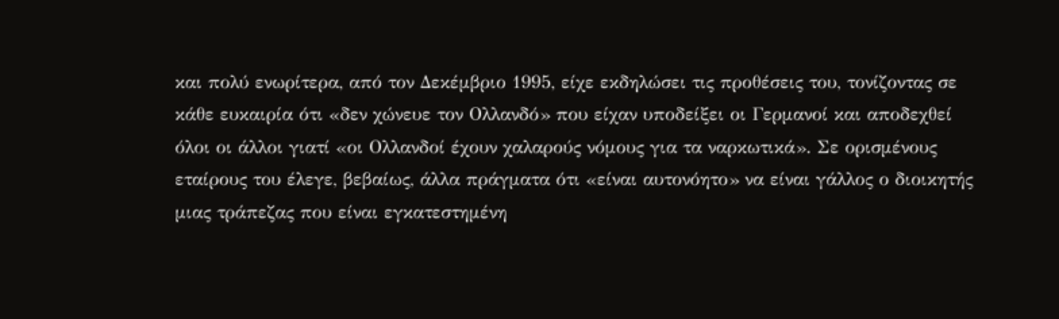και πολύ ενωρίτερα, από τον Δεκέμβριο 1995, είχε εκδηλώσει τις προθέσεις του, τονίζοντας σε κάθε ευκαιρία ότι «δεν χώνευε τον Ολλανδό» που είχαν υποδείξει οι Γερμανοί και αποδεχθεί όλοι οι άλλοι γιατί «οι Ολλανδοί έχουν χαλαρούς νόμους για τα ναρκωτικά». Σε ορισμένους εταίρους του έλεγε, βεβαίως, άλλα πράγματα ότι «είναι αυτονόητο» να είναι γάλλος ο διοικητής μιας τράπεζας που είναι εγκατεστημένη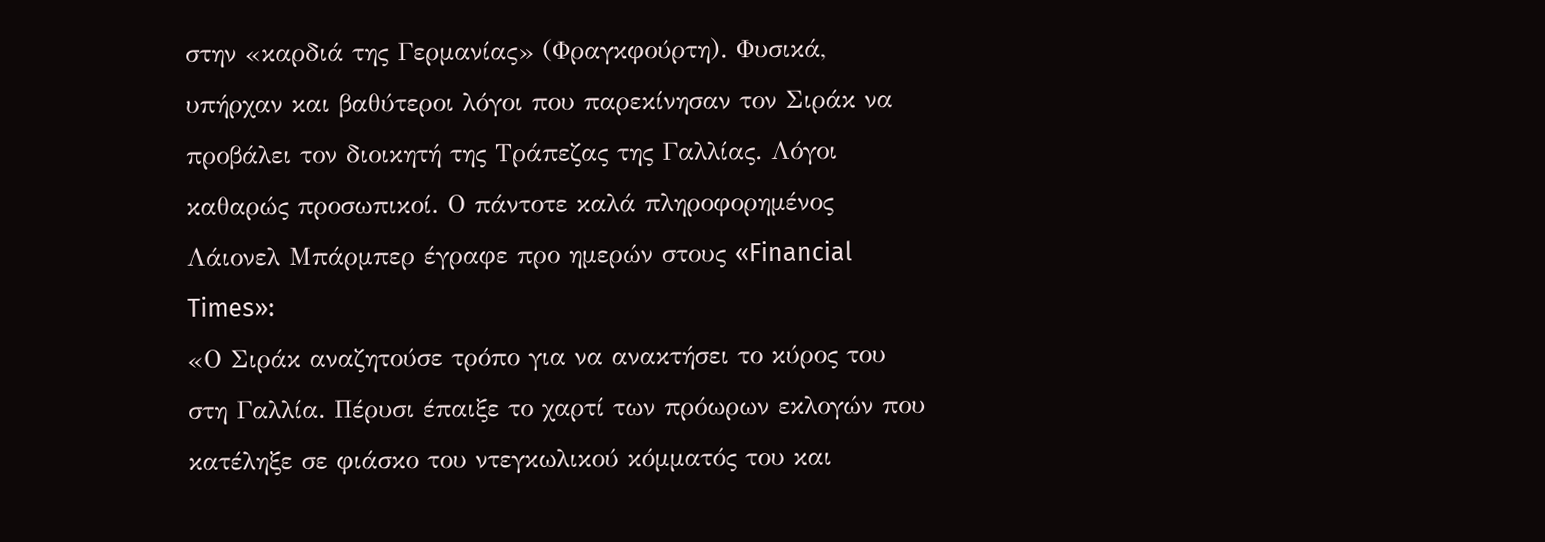στην «καρδιά της Γερμανίας» (Φραγκφούρτη). Φυσικά, υπήρχαν και βαθύτεροι λόγοι που παρεκίνησαν τον Σιράκ να προβάλει τον διοικητή της Τράπεζας της Γαλλίας. Λόγοι καθαρώς προσωπικοί. Ο πάντοτε καλά πληροφορημένος Λάιονελ Μπάρμπερ έγραφε προ ημερών στους «Financial Times»:
«Ο Σιράκ αναζητούσε τρόπο για να ανακτήσει το κύρος του στη Γαλλία. Πέρυσι έπαιξε το χαρτί των πρόωρων εκλογών που κατέληξε σε φιάσκο του ντεγκωλικού κόμματός του και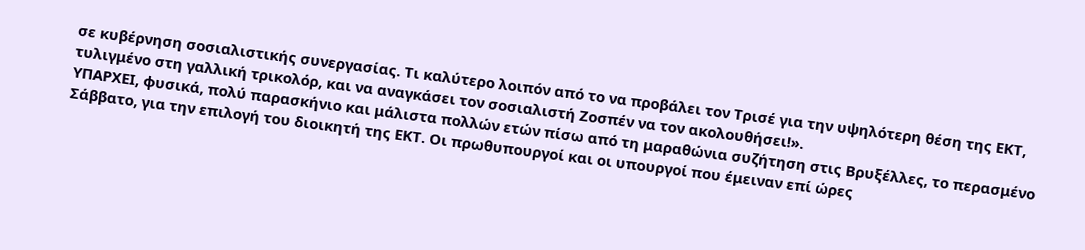σε κυβέρνηση σοσιαλιστικής συνεργασίας. Τι καλύτερο λοιπόν από το να προβάλει τον Τρισέ για την υψηλότερη θέση της ΕΚΤ, τυλιγμένο στη γαλλική τρικολόρ, και να αναγκάσει τον σοσιαλιστή Ζοσπέν να τον ακολουθήσει!».
ΥΠΑΡΧΕΙ, φυσικά, πολύ παρασκήνιο και μάλιστα πολλών ετών πίσω από τη μαραθώνια συζήτηση στις Βρυξέλλες, το περασμένο Σάββατο, για την επιλογή του διοικητή της ΕΚΤ. Οι πρωθυπουργοί και οι υπουργοί που έμειναν επί ώρες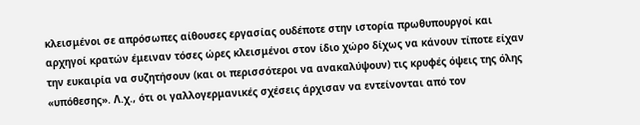κλεισμένοι σε απρόσωπες αίθουσες εργασίας ουδέποτε στην ιστορία πρωθυπουργοί και αρχηγοί κρατών έμειναν τόσες ώρες κλεισμένοι στον ίδιο χώρο δίχως να κάνουν τίποτε είχαν την ευκαιρία να συζητήσουν (και οι περισσότεροι να ανακαλύψουν) τις κρυφές όψεις της όλης «υπόθεσης». Λ.χ., ότι οι γαλλογερμανικές σχέσεις άρχισαν να εντείνονται από τον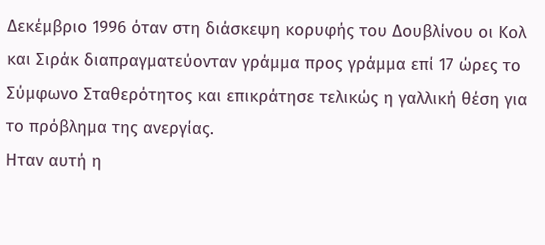Δεκέμβριο 1996 όταν στη διάσκεψη κορυφής του Δουβλίνου οι Κολ και Σιράκ διαπραγματεύονταν γράμμα προς γράμμα επί 17 ώρες το Σύμφωνο Σταθερότητος και επικράτησε τελικώς η γαλλική θέση για το πρόβλημα της ανεργίας.
Ηταν αυτή η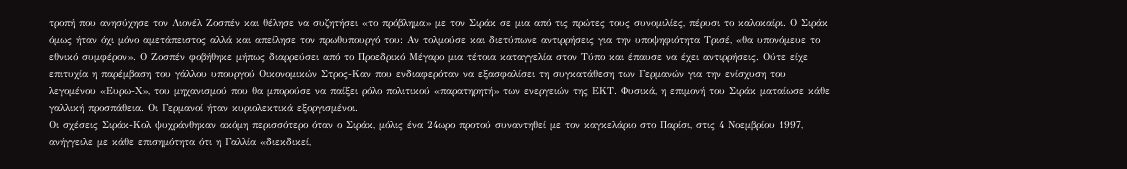τροπή που ανησύχησε τον Λιονέλ Ζοσπέν και θέλησε να συζητήσει «το πρόβλημα» με τον Σιράκ σε μια από τις πρώτες τους συνομιλίες, πέρυσι το καλοκαίρι. Ο Σιράκ όμως ήταν όχι μόνο αμετάπειστος αλλά και απείλησε τον πρωθυπουργό του: Αν τολμούσε και διετύπωνε αντιρρήσεις για την υποψηφιότητα Τρισέ, «θα υπονόμευε το εθνικό συμφέρον». Ο Ζοσπέν φοβήθηκε μήπως διαρρεύσει από το Προεδρικό Μέγαρο μια τέτοια καταγγελία στον Τύπο και έπαυσε να έχει αντιρρήσεις. Ούτε είχε επιτυχία η παρέμβαση του γάλλου υπουργού Οικονομικών Στρος-Καν που ενδιαφερόταν να εξασφαλίσει τη συγκατάθεση των Γερμανών για την ενίσχυση του λεγομένου «Ευρω-Χ», του μηχανισμού που θα μπορούσε να παίξει ρόλο πολιτικού «παρατηρητή» των ενεργειών της ΕΚΤ. Φυσικά, η επιμονή του Σιράκ ματαίωσε κάθε γαλλική προσπάθεια. Οι Γερμανοί ήταν κυριολεκτικά εξοργισμένοι.
Οι σχέσεις Σιράκ-Κολ ψυχράνθηκαν ακόμη περισσότερο όταν ο Σιράκ, μόλις ένα 24ωρο προτού συναντηθεί με τον καγκελάριο στο Παρίσι, στις 4 Νοεμβρίου 1997, ανήγγειλε με κάθε επισημότητα ότι η Γαλλία «διεκδικεί,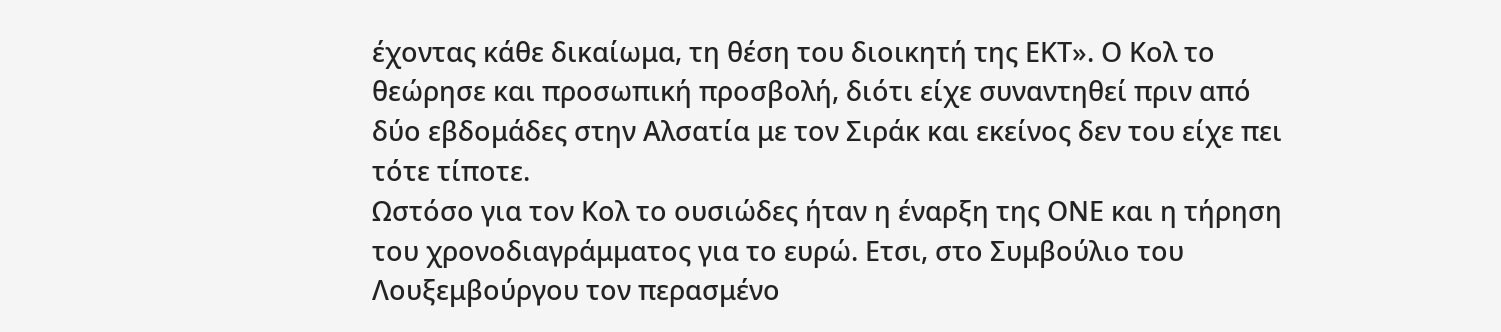έχοντας κάθε δικαίωμα, τη θέση του διοικητή της ΕΚΤ». Ο Κολ το θεώρησε και προσωπική προσβολή, διότι είχε συναντηθεί πριν από δύο εβδομάδες στην Αλσατία με τον Σιράκ και εκείνος δεν του είχε πει τότε τίποτε.
Ωστόσο για τον Κολ το ουσιώδες ήταν η έναρξη της ΟΝΕ και η τήρηση του χρονοδιαγράμματος για το ευρώ. Ετσι, στο Συμβούλιο του Λουξεμβούργου τον περασμένο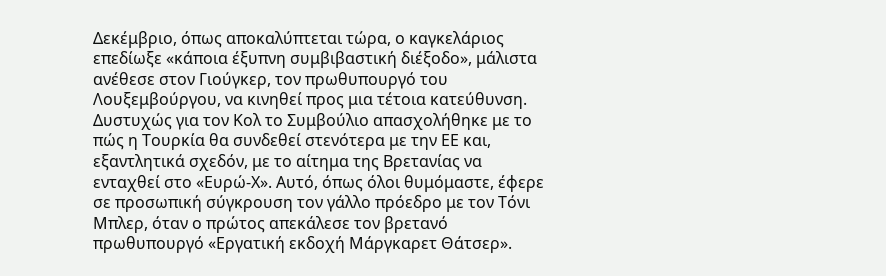Δεκέμβριο, όπως αποκαλύπτεται τώρα, ο καγκελάριος επεδίωξε «κάποια έξυπνη συμβιβαστική διέξοδο», μάλιστα ανέθεσε στον Γιούγκερ, τον πρωθυπουργό του Λουξεμβούργου, να κινηθεί προς μια τέτοια κατεύθυνση. Δυστυχώς για τον Κολ το Συμβούλιο απασχολήθηκε με το πώς η Τουρκία θα συνδεθεί στενότερα με την ΕΕ και, εξαντλητικά σχεδόν, με το αίτημα της Βρετανίας να ενταχθεί στο «Ευρώ-Χ». Αυτό, όπως όλοι θυμόμαστε, έφερε σε προσωπική σύγκρουση τον γάλλο πρόεδρο με τον Τόνι Μπλερ, όταν ο πρώτος απεκάλεσε τον βρετανό πρωθυπουργό «Εργατική εκδοχή Μάργκαρετ Θάτσερ».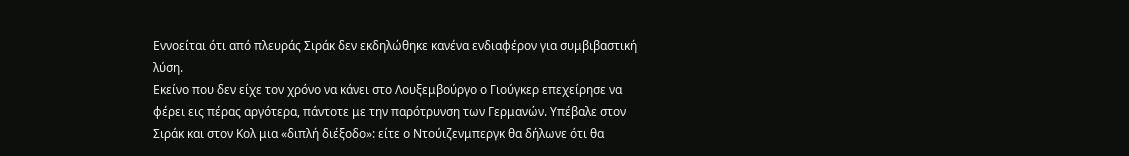Εννοείται ότι από πλευράς Σιράκ δεν εκδηλώθηκε κανένα ενδιαφέρον για συμβιβαστική λύση.
Εκείνο που δεν είχε τον χρόνο να κάνει στο Λουξεμβούργο ο Γιούγκερ επεχείρησε να φέρει εις πέρας αργότερα, πάντοτε με την παρότρυνση των Γερμανών. Υπέβαλε στον Σιράκ και στον Κολ μια «διπλή διέξοδο»: είτε ο Ντούιζενμπεργκ θα δήλωνε ότι θα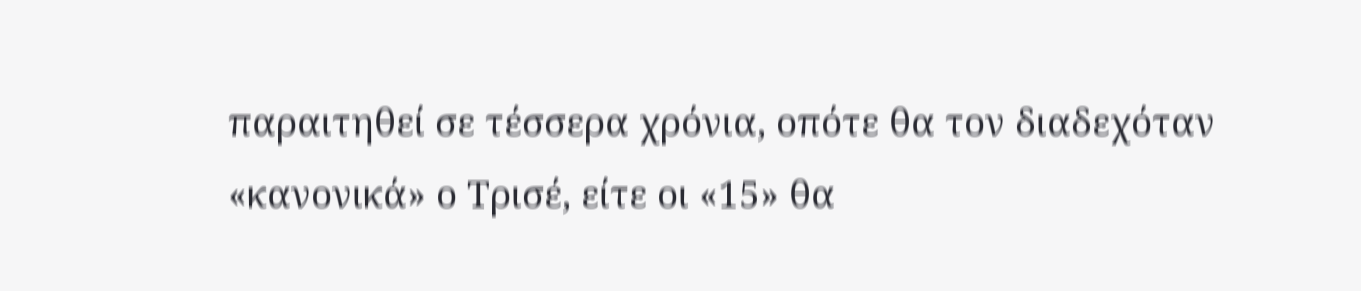παραιτηθεί σε τέσσερα χρόνια, οπότε θα τον διαδεχόταν «κανονικά» ο Τρισέ, είτε οι «15» θα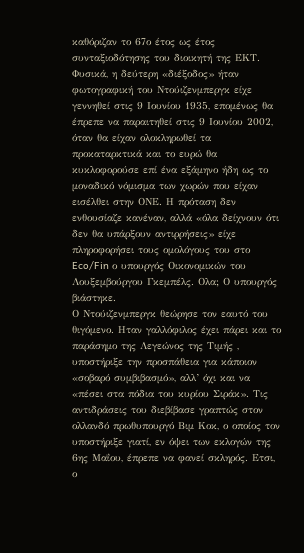καθόριζαν το 67ο έτος ως έτος συνταξιοδότησης του διοικητή της ΕΚΤ. Φυσικά, η δεύτερη «διέξοδος» ήταν φωτογραφική του Ντούιζενμπεργκ είχε γεννηθεί στις 9 Ιουνίου 1935, επομένως θα έπρεπε να παραιτηθεί στις 9 Ιουνίου 2002, όταν θα είχαν ολοκληρωθεί τα προκαταρκτικά και το ευρώ θα κυκλοφορούσε επί ένα εξάμηνο ήδη ως το μοναδικό νόμισμα των χωρών που είχαν εισέλθει στην ΟΝΕ. Η πρόταση δεν ενθουσίαζε κανέναν, αλλά «όλα δείχνουν ότι δεν θα υπάρξουν αντιρρήσεις» είχε πληροφορήσει τους ομολόγους του στο Eco/Fin ο υπουργός Οικονομικών του Λουξεμβούργου Γκεμπέλς. Ολα; Ο υπουργός βιάστηκε.
Ο Ντούιζενμπεργκ θεώρησε τον εαυτό του θιγόμενο. Ηταν γαλλόφιλος έχει πάρει και το παράσημο της Λεγεώνος της Τιμής , υποστήριξε την προσπάθεια για κάποιον «σοβαρό συμβιβασμό», αλλ’ όχι και να «πέσει στα πόδια του κυρίου Σιράκ». Τις αντιδράσεις του διεβίβασε γραπτώς στον ολλανδό πρωθυπουργό Βιμ Κοκ, ο οποίος τον υποστήριξε γιατί, εν όψει των εκλογών της 6ης Μαΐου, έπρεπε να φανεί σκληρός. Ετσι, ο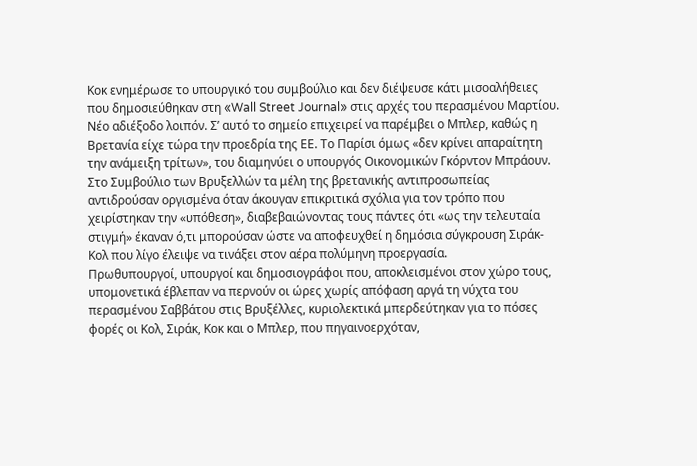Κοκ ενημέρωσε το υπουργικό του συμβούλιο και δεν διέψευσε κάτι μισοαλήθειες που δημοσιεύθηκαν στη «Wall Street Journal» στις αρχές του περασμένου Μαρτίου. Νέο αδιέξοδο λοιπόν. Σ’ αυτό το σημείο επιχειρεί να παρέμβει ο Μπλερ, καθώς η Βρετανία είχε τώρα την προεδρία της ΕΕ. Το Παρίσι όμως «δεν κρίνει απαραίτητη την ανάμειξη τρίτων», του διαμηνύει ο υπουργός Οικονομικών Γκόρντον Μπράουν. Στο Συμβούλιο των Βρυξελλών τα μέλη της βρετανικής αντιπροσωπείας αντιδρούσαν οργισμένα όταν άκουγαν επικριτικά σχόλια για τον τρόπο που χειρίστηκαν την «υπόθεση», διαβεβαιώνοντας τους πάντες ότι «ως την τελευταία στιγμή» έκαναν ό,τι μπορούσαν ώστε να αποφευχθεί η δημόσια σύγκρουση Σιράκ-Κολ που λίγο έλειψε να τινάξει στον αέρα πολύμηνη προεργασία.
Πρωθυπουργοί, υπουργοί και δημοσιογράφοι που, αποκλεισμένοι στον χώρο τους, υπομονετικά έβλεπαν να περνούν οι ώρες χωρίς απόφαση αργά τη νύχτα του περασμένου Σαββάτου στις Βρυξέλλες, κυριολεκτικά μπερδεύτηκαν για το πόσες φορές οι Κολ, Σιράκ, Κοκ και ο Μπλερ, που πηγαινοερχόταν,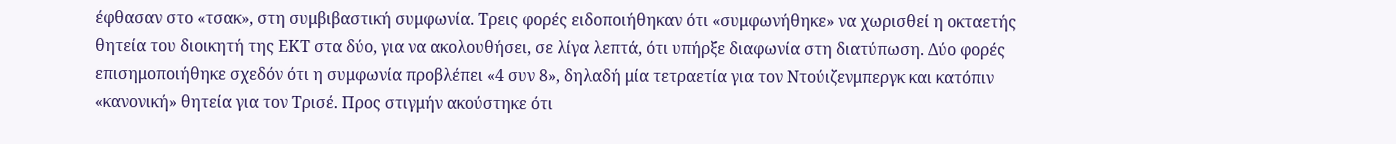έφθασαν στο «τσακ», στη συμβιβαστική συμφωνία. Τρεις φορές ειδοποιήθηκαν ότι «συμφωνήθηκε» να χωρισθεί η οκταετής θητεία του διοικητή της ΕΚΤ στα δύο, για να ακολουθήσει, σε λίγα λεπτά, ότι υπήρξε διαφωνία στη διατύπωση. Δύο φορές επισημοποιήθηκε σχεδόν ότι η συμφωνία προβλέπει «4 συν 8», δηλαδή μία τετραετία για τον Ντούιζενμπεργκ και κατόπιν «κανονική» θητεία για τον Τρισέ. Προς στιγμήν ακούστηκε ότι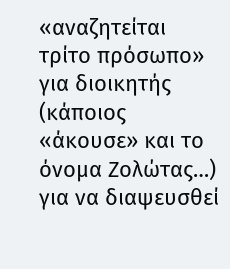«αναζητείται τρίτο πρόσωπο» για διοικητής (κάποιος «άκουσε» και το όνομα Ζολώτας…) για να διαψευσθεί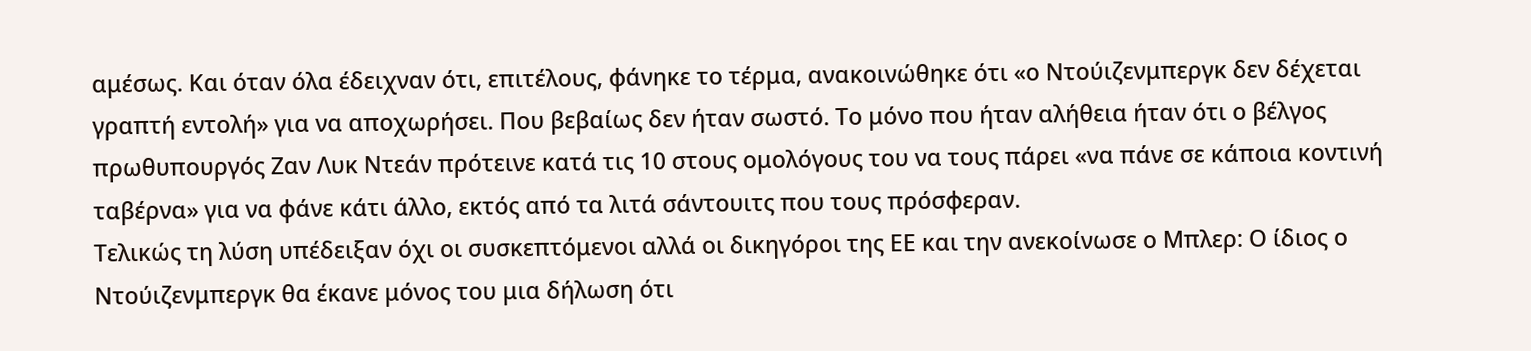αμέσως. Και όταν όλα έδειχναν ότι, επιτέλους, φάνηκε το τέρμα, ανακοινώθηκε ότι «ο Ντούιζενμπεργκ δεν δέχεται γραπτή εντολή» για να αποχωρήσει. Που βεβαίως δεν ήταν σωστό. Το μόνο που ήταν αλήθεια ήταν ότι ο βέλγος πρωθυπουργός Ζαν Λυκ Ντεάν πρότεινε κατά τις 10 στους ομολόγους του να τους πάρει «να πάνε σε κάποια κοντινή ταβέρνα» για να φάνε κάτι άλλο, εκτός από τα λιτά σάντουιτς που τους πρόσφεραν.
Τελικώς τη λύση υπέδειξαν όχι οι συσκεπτόμενοι αλλά οι δικηγόροι της ΕΕ και την ανεκοίνωσε ο Μπλερ: Ο ίδιος ο Ντούιζενμπεργκ θα έκανε μόνος του μια δήλωση ότι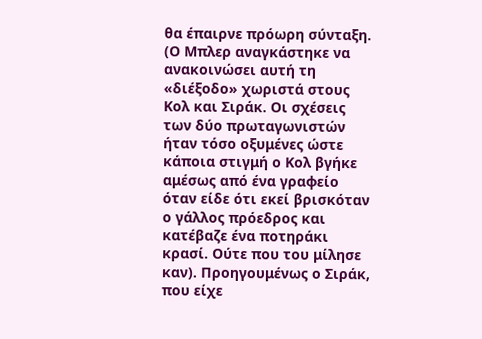θα έπαιρνε πρόωρη σύνταξη. (Ο Μπλερ αναγκάστηκε να ανακοινώσει αυτή τη «διέξοδο» χωριστά στους Κολ και Σιράκ. Οι σχέσεις των δύο πρωταγωνιστών ήταν τόσο οξυμένες ώστε κάποια στιγμή ο Κολ βγήκε αμέσως από ένα γραφείο όταν είδε ότι εκεί βρισκόταν ο γάλλος πρόεδρος και κατέβαζε ένα ποτηράκι κρασί. Ούτε που του μίλησε καν). Προηγουμένως ο Σιράκ, που είχε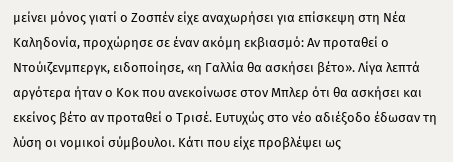μείνει μόνος γιατί ο Ζοσπέν είχε αναχωρήσει για επίσκεψη στη Νέα Καληδονία, προχώρησε σε έναν ακόμη εκβιασμό: Αν προταθεί ο Ντούιζενμπεργκ, ειδοποίησε, «η Γαλλία θα ασκήσει βέτο». Λίγα λεπτά αργότερα ήταν ο Κοκ που ανεκοίνωσε στον Μπλερ ότι θα ασκήσει και εκείνος βέτο αν προταθεί ο Τρισέ. Ευτυχώς στο νέο αδιέξοδο έδωσαν τη λύση οι νομικοί σύμβουλοι. Κάτι που είχε προβλέψει ως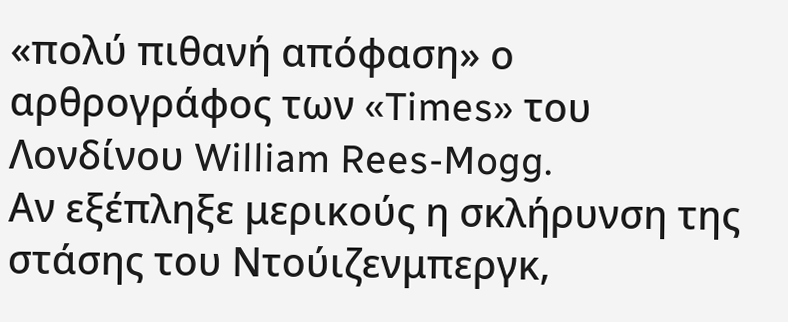«πολύ πιθανή απόφαση» ο αρθρογράφος των «Times» του Λονδίνου William Rees-Mogg.
Αν εξέπληξε μερικούς η σκλήρυνση της στάσης του Ντούιζενμπεργκ,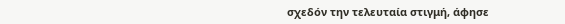σχεδόν την τελευταία στιγμή, άφησε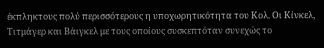έκπληκτους πολύ περισσότερους η υποχωρητικότητα του Κολ. Οι Κίνκελ, Τιτμάγερ και Βάιγκελ με τους οποίους συσκεπτόταν συνεχώς το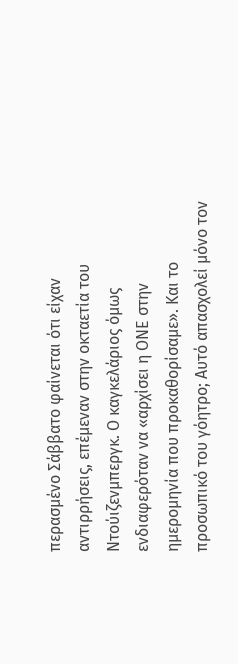περασμένο Σάββατο φαίνεται ότι είχαν αντιρρήσεις, επέμεναν στην οκταετία του Ντούιζενμπεργκ. Ο καγκελάριος όμως ενδιαφερόταν να «αρχίσει η ΟΝΕ στην ημερομηνία που προκαθορίσαμε». Και το προσωπικό του γόητρο; Αυτό απασχολεί μόνο τον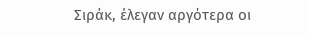Σιράκ, έλεγαν αργότερα οι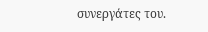συνεργάτες του.